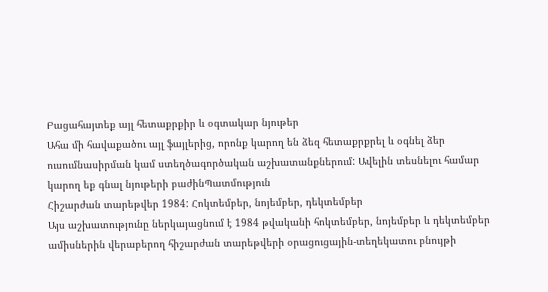Բացահայտեք այլ հետաքրքիր և օգտակար նյութեր
Ահա մի հավաքածու այլ ֆայլերից, որոնք կարող են ձեզ հետաքրքրել և օգնել ձեր ուսումնասիրման կամ ստեղծագործական աշխատանքներում: Ավելին տեսնելու համար կարող եք գնալ նյութերի բաժինՊատմություն
Հիշարժան տարեթվեր 1984: Հոկտեմբեր, նոյեմբեր, դեկտեմբեր
Այս աշխատությունը ներկայացնում է 1984 թվականի հոկտեմբեր, նոյեմբեր և դեկտեմբեր ամիսներին վերաբերող հիշարժան տարեթվերի օրացուցային-տեղեկատու բնույթի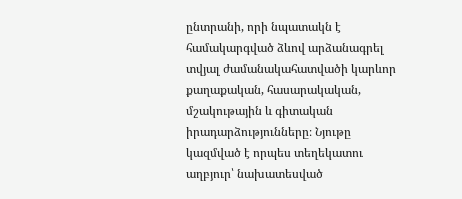ընտրանի, որի նպատակն է համակարգված ձևով արձանագրել տվյալ ժամանակահատվածի կարևոր քաղաքական, հասարակական, մշակութային և գիտական իրադարձությունները։ Նյութը կազմված է որպես տեղեկատու աղբյուր՝ նախատեսված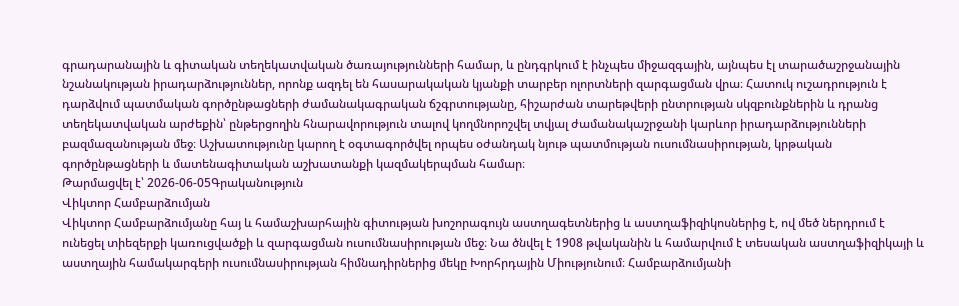գրադարանային և գիտական տեղեկատվական ծառայությունների համար, և ընդգրկում է ինչպես միջազգային, այնպես էլ տարածաշրջանային նշանակության իրադարձություններ, որոնք ազդել են հասարակական կյանքի տարբեր ոլորտների զարգացման վրա։ Հատուկ ուշադրություն է դարձվում պատմական գործընթացների ժամանակագրական ճշգրտությանը, հիշարժան տարեթվերի ընտրության սկզբունքներին և դրանց տեղեկատվական արժեքին՝ ընթերցողին հնարավորություն տալով կողմնորոշվել տվյալ ժամանակաշրջանի կարևոր իրադարձությունների բազմազանության մեջ։ Աշխատությունը կարող է օգտագործվել որպես օժանդակ նյութ պատմության ուսումնասիրության, կրթական գործընթացների և մատենագիտական աշխատանքի կազմակերպման համար։
Թարմացվել է՝ 2026-06-05Գրականություն
Վիկտոր Համբարձումյան
Վիկտոր Համբարձումյանը հայ և համաշխարհային գիտության խոշորագույն աստղագետներից և աստղաֆիզիկոսներից է, ով մեծ ներդրում է ունեցել տիեզերքի կառուցվածքի և զարգացման ուսումնասիրության մեջ։ Նա ծնվել է 1908 թվականին և համարվում է տեսական աստղաֆիզիկայի և աստղային համակարգերի ուսումնասիրության հիմնադիրներից մեկը Խորհրդային Միությունում։ Համբարձումյանի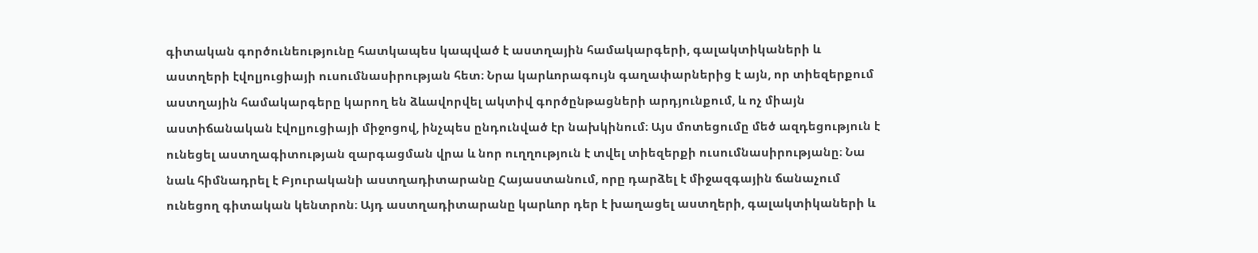գիտական գործունեությունը հատկապես կապված է աստղային համակարգերի, գալակտիկաների և աստղերի էվոլյուցիայի ուսումնասիրության հետ։ Նրա կարևորագույն գաղափարներից է այն, որ տիեզերքում աստղային համակարգերը կարող են ձևավորվել ակտիվ գործընթացների արդյունքում, և ոչ միայն աստիճանական էվոլյուցիայի միջոցով, ինչպես ընդունված էր նախկինում։ Այս մոտեցումը մեծ ազդեցություն է ունեցել աստղագիտության զարգացման վրա և նոր ուղղություն է տվել տիեզերքի ուսումնասիրությանը։ Նա նաև հիմնադրել է Բյուրականի աստղադիտարանը Հայաստանում, որը դարձել է միջազգային ճանաչում ունեցող գիտական կենտրոն։ Այդ աստղադիտարանը կարևոր դեր է խաղացել աստղերի, գալակտիկաների և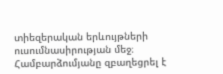տիեզերական երևույթների ուսումնասիրության մեջ։ Համբարձումյանը զբաղեցրել է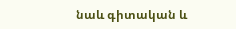նաև գիտական և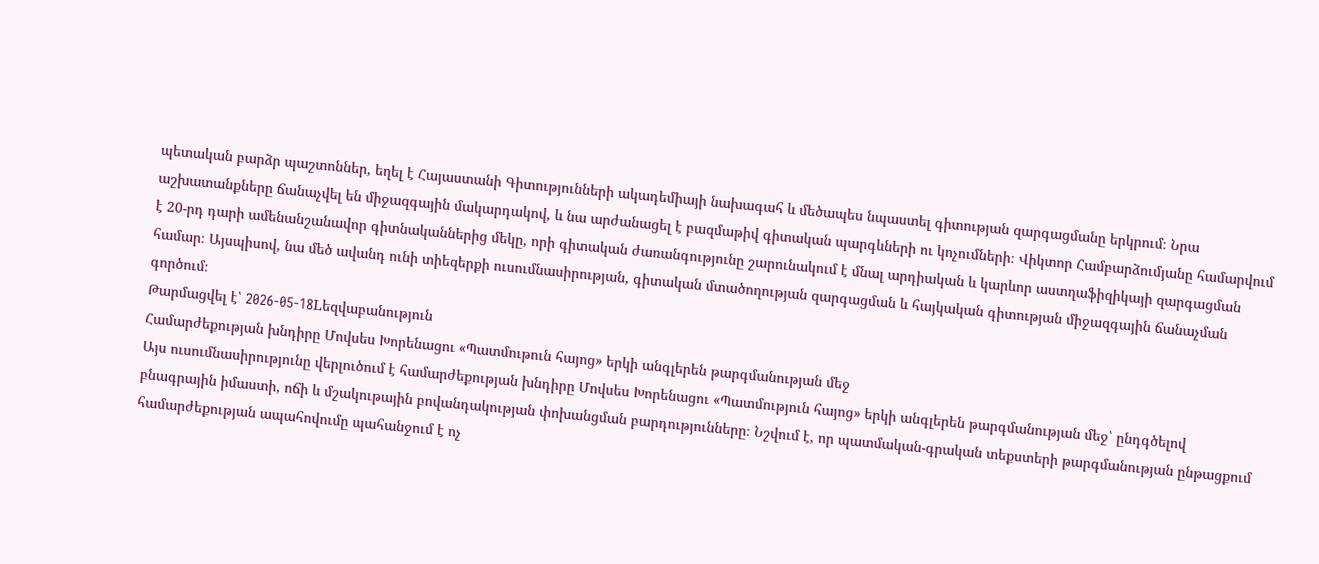պետական բարձր պաշտոններ, եղել է Հայաստանի Գիտությունների ակադեմիայի նախագահ և մեծապես նպաստել գիտության զարգացմանը երկրում։ Նրա աշխատանքները ճանաչվել են միջազգային մակարդակով, և նա արժանացել է բազմաթիվ գիտական պարգևների ու կոչումների։ Վիկտոր Համբարձումյանը համարվում է 20-րդ դարի ամենանշանավոր գիտնականներից մեկը, որի գիտական ժառանգությունը շարունակում է մնալ արդիական և կարևոր աստղաֆիզիկայի զարգացման համար։ Այսպիսով, նա մեծ ավանդ ունի տիեզերքի ուսումնասիրության, գիտական մտածողության զարգացման և հայկական գիտության միջազգային ճանաչման գործում։
Թարմացվել է՝ 2026-05-18Lեզվաբանություն
Համարժեքության խնդիրը Մովսես Խորենացու «Պատմութուն հայոց» երկի անգլերեն թարգմանության մեջ
Այս ուսումնասիրությունը վերլուծում է համարժեքության խնդիրը Մովսես Խորենացու «Պատմություն հայոց» երկի անգլերեն թարգմանության մեջ՝ ընդգծելով բնագրային իմաստի, ոճի և մշակութային բովանդակության փոխանցման բարդությունները։ Նշվում է, որ պատմական-գրական տեքստերի թարգմանության ընթացքում համարժեքության ապահովումը պահանջում է ոչ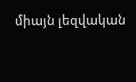միայն լեզվական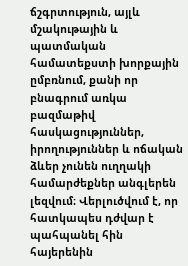ճշգրտություն, այլև մշակութային և պատմական համատեքստի խորքային ըմբռնում, քանի որ բնագրում առկա բազմաթիվ հասկացություններ, իրողություններ և ոճական ձևեր չունեն ուղղակի համարժեքներ անգլերեն լեզվում։ Վերլուծվում է, որ հատկապես դժվար է պահպանել հին հայերենին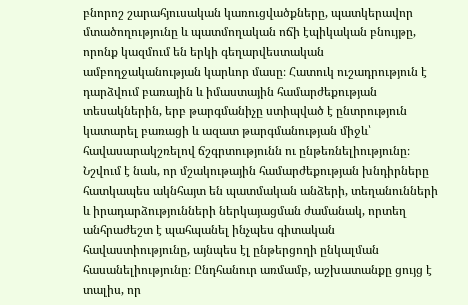բնորոշ շարահյուսական կառուցվածքները, պատկերավոր մտածողությունը և պատմողական ոճի էպիկական բնույթը, որոնք կազմում են երկի գեղարվեստական ամբողջականության կարևոր մասը։ Հատուկ ուշադրություն է դարձվում բառային և իմաստային համարժեքության տեսակներին, երբ թարգմանիչը ստիպված է ընտրություն կատարել բառացի և ազատ թարգմանության միջև՝ հավասարակշռելով ճշգրտությունն ու ընթեռնելիությունը։ Նշվում է նաև, որ մշակութային համարժեքության խնդիրները հատկապես ակնհայտ են պատմական անձերի, տեղանունների և իրադարձությունների ներկայացման ժամանակ, որտեղ անհրաժեշտ է պահպանել ինչպես գիտական հավաստիությունը, այնպես էլ ընթերցողի ընկալման հասանելիությունը։ Ընդհանուր առմամբ, աշխատանքը ցույց է տալիս, որ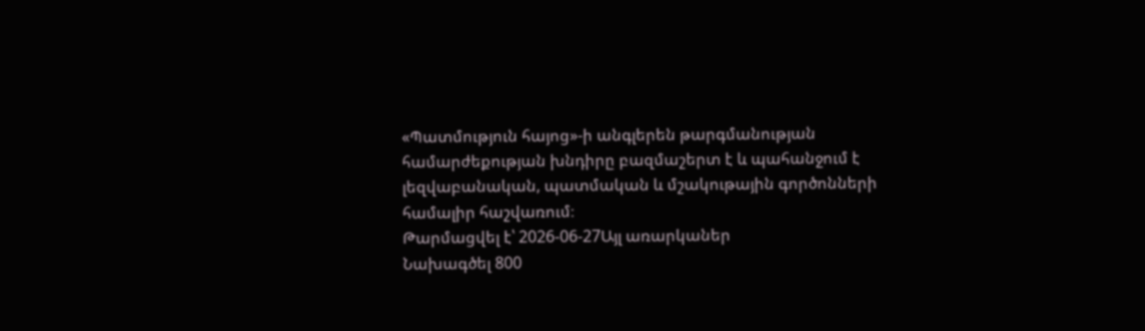«Պատմություն հայոց»-ի անգլերեն թարգմանության համարժեքության խնդիրը բազմաշերտ է և պահանջում է լեզվաբանական, պատմական և մշակութային գործոնների համալիր հաշվառում։
Թարմացվել է՝ 2026-06-27Այլ առարկաներ
Նախագծել 800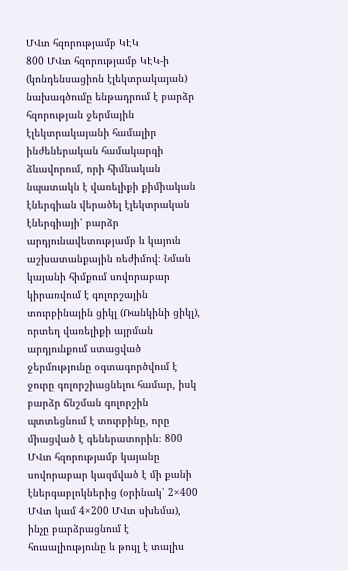ՄՎտ հզորությամբ ԿԷԿ
800 ՄՎտ հզորությամբ ԿԷԿ-ի (կոնդենսացիոն էլեկտրակայան) նախագծումը ենթադրում է բարձր հզորության ջերմային էլեկտրակայանի համալիր ինժեներական համակարգի ձևավորում, որի հիմնական նպատակն է վառելիքի քիմիական էներգիան վերածել էլեկտրական էներգիայի՝ բարձր արդյունավետությամբ և կայուն աշխատանքային ռեժիմով։ Նման կայանի հիմքում սովորաբար կիրառվում է գոլորշային տուրբինային ցիկլ (Ռանկինի ցիկլ), որտեղ վառելիքի այրման արդյունքում ստացված ջերմությունը օգտագործվում է ջուրը գոլորշիացնելու համար, իսկ բարձր ճնշման գոլորշին պտտեցնում է տուրբինը, որը միացված է գեներատորին։ 800 ՄՎտ հզորությամբ կայանը սովորաբար կազմված է մի քանի էներգաբլոկներից (օրինակ՝ 2×400 ՄՎտ կամ 4×200 ՄՎտ սխեմա), ինչը բարձրացնում է հուսալիությունը և թույլ է տալիս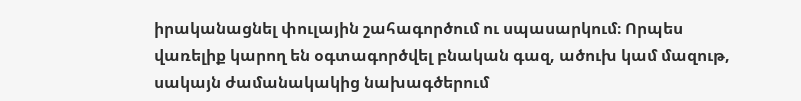իրականացնել փուլային շահագործում ու սպասարկում։ Որպես վառելիք կարող են օգտագործվել բնական գազ, ածուխ կամ մազութ, սակայն ժամանակակից նախագծերում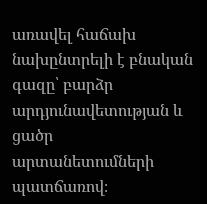առավել հաճախ նախընտրելի է բնական գազը՝ բարձր արդյունավետության և ցածր արտանետումների պատճառով։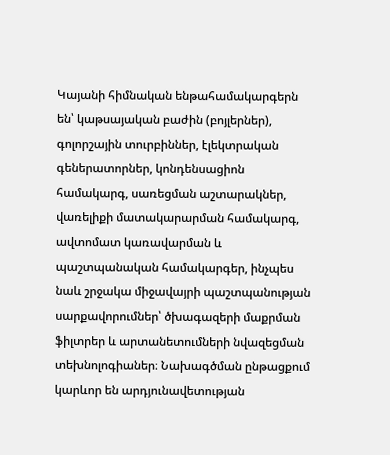Կայանի հիմնական ենթահամակարգերն են՝ կաթսայական բաժին (բոյլերներ), գոլորշային տուրբիններ, էլեկտրական գեներատորներ, կոնդենսացիոն համակարգ, սառեցման աշտարակներ, վառելիքի մատակարարման համակարգ, ավտոմատ կառավարման և պաշտպանական համակարգեր, ինչպես նաև շրջակա միջավայրի պաշտպանության սարքավորումներ՝ ծխագազերի մաքրման ֆիլտրեր և արտանետումների նվազեցման տեխնոլոգիաներ։ Նախագծման ընթացքում կարևոր են արդյունավետության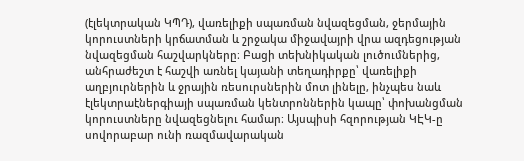(էլեկտրական ԿՊԴ), վառելիքի սպառման նվազեցման, ջերմային կորուստների կրճատման և շրջակա միջավայրի վրա ազդեցության նվազեցման հաշվարկները։ Բացի տեխնիկական լուծումներից, անհրաժեշտ է հաշվի առնել կայանի տեղադիրքը՝ վառելիքի աղբյուրներին և ջրային ռեսուրսներին մոտ լինելը, ինչպես նաև էլեկտրաէներգիայի սպառման կենտրոններին կապը՝ փոխանցման կորուստները նվազեցնելու համար։ Այսպիսի հզորության ԿԷԿ-ը սովորաբար ունի ռազմավարական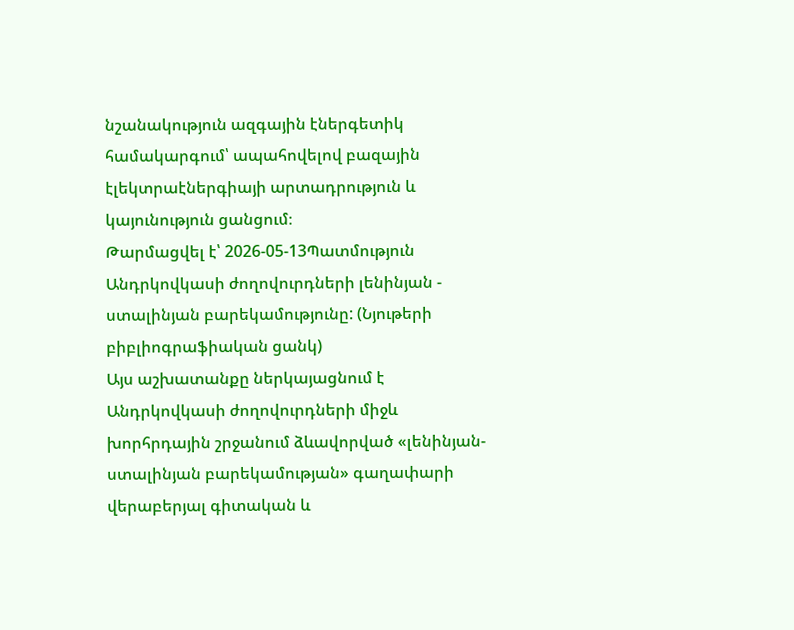նշանակություն ազգային էներգետիկ համակարգում՝ ապահովելով բազային էլեկտրաէներգիայի արտադրություն և կայունություն ցանցում։
Թարմացվել է՝ 2026-05-13Պատմություն
Անդրկովկասի ժողովուրդների լենինյան - ստալինյան բարեկամությունը: (Նյութերի բիբլիոգրաֆիական ցանկ)
Այս աշխատանքը ներկայացնում է Անդրկովկասի ժողովուրդների միջև խորհրդային շրջանում ձևավորված «լենինյան-ստալինյան բարեկամության» գաղափարի վերաբերյալ գիտական և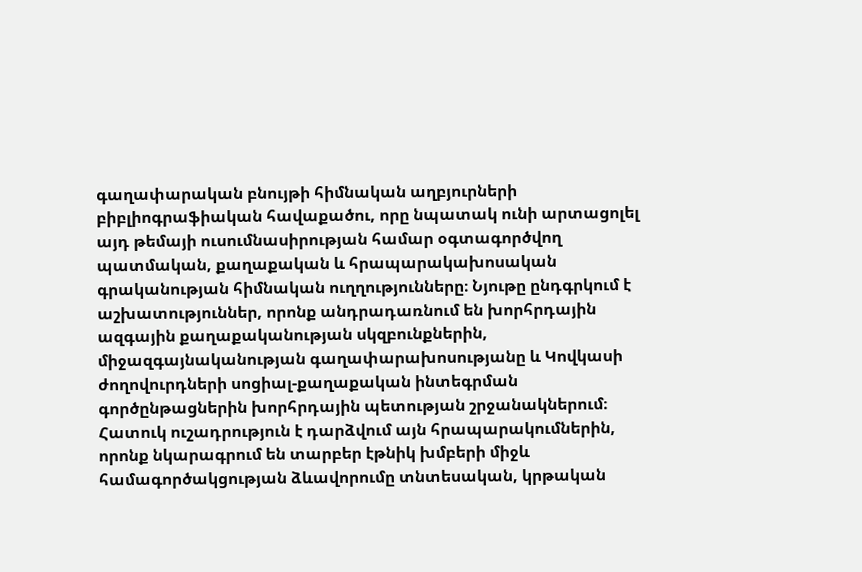գաղափարական բնույթի հիմնական աղբյուրների բիբլիոգրաֆիական հավաքածու, որը նպատակ ունի արտացոլել այդ թեմայի ուսումնասիրության համար օգտագործվող պատմական, քաղաքական և հրապարակախոսական գրականության հիմնական ուղղությունները։ Նյութը ընդգրկում է աշխատություններ, որոնք անդրադառնում են խորհրդային ազգային քաղաքականության սկզբունքներին, միջազգայնականության գաղափարախոսությանը և Կովկասի ժողովուրդների սոցիալ-քաղաքական ինտեգրման գործընթացներին խորհրդային պետության շրջանակներում։ Հատուկ ուշադրություն է դարձվում այն հրապարակումներին, որոնք նկարագրում են տարբեր էթնիկ խմբերի միջև համագործակցության ձևավորումը տնտեսական, կրթական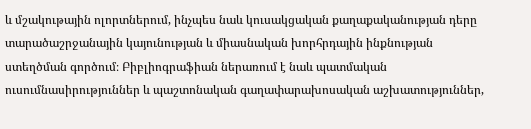և մշակութային ոլորտներում, ինչպես նաև կուսակցական քաղաքականության դերը տարածաշրջանային կայունության և միասնական խորհրդային ինքնության ստեղծման գործում։ Բիբլիոգրաֆիան ներառում է նաև պատմական ուսումնասիրություններ և պաշտոնական գաղափարախոսական աշխատություններ,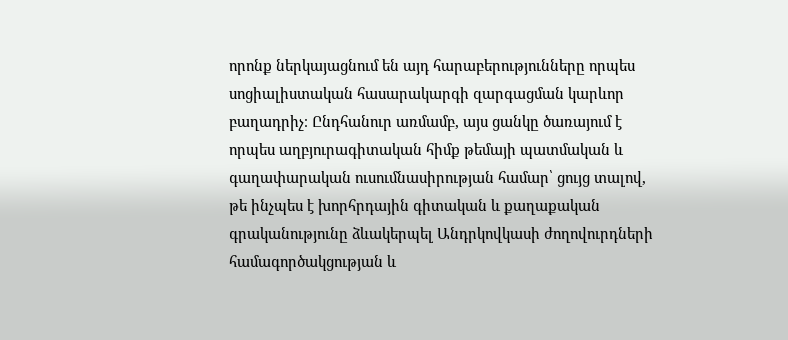որոնք ներկայացնում են այդ հարաբերությունները որպես սոցիալիստական հասարակարգի զարգացման կարևոր բաղադրիչ։ Ընդհանուր առմամբ, այս ցանկը ծառայում է որպես աղբյուրագիտական հիմք թեմայի պատմական և գաղափարական ուսումնասիրության համար՝ ցույց տալով, թե ինչպես է խորհրդային գիտական և քաղաքական գրականությունը ձևակերպել Անդրկովկասի ժողովուրդների համագործակցության և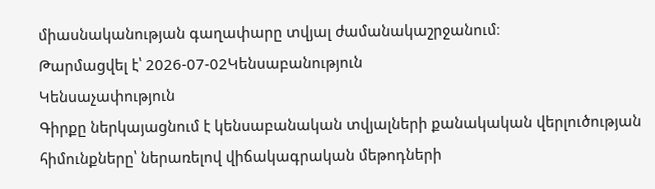միասնականության գաղափարը տվյալ ժամանակաշրջանում։
Թարմացվել է՝ 2026-07-02Կենսաբանություն
Կենսաչափություն
Գիրքը ներկայացնում է կենսաբանական տվյալների քանակական վերլուծության հիմունքները՝ ներառելով վիճակագրական մեթոդների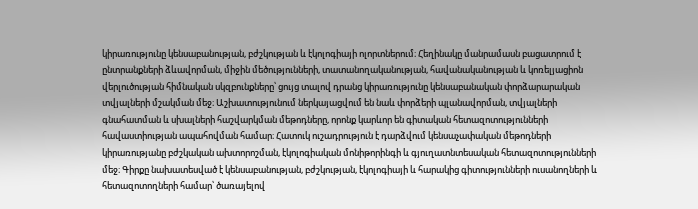կիրառությունը կենսաբանության, բժշկության և էկոլոգիայի ոլորտներում։ Հեղինակը մանրամասն բացատրում է ընտրանքների ձևավորման, միջին մեծությունների, տատանողականության, հավանականության և կոռելյացիոն վերլուծության հիմնական սկզբունքները՝ ցույց տալով դրանց կիրառությունը կենսաբանական փորձարարական տվյալների մշակման մեջ։ Աշխատությունում ներկայացվում են նաև փորձերի պլանավորման, տվյալների գնահատման և սխալների հաշվարկման մեթոդները, որոնք կարևոր են գիտական հետազոտությունների հավաստիության ապահովման համար։ Հատուկ ուշադրություն է դարձվում կենսաչափական մեթոդների կիրառությանը բժշկական ախտորոշման, էկոլոգիական մոնիթորինգի և գյուղատնտեսական հետազոտությունների մեջ։ Գիրքը նախատեսված է կենսաբանության, բժշկության, էկոլոգիայի և հարակից գիտությունների ուսանողների և հետազոտողների համար՝ ծառայելով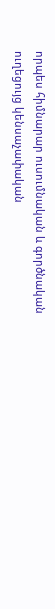որպես հիմնարար ուսումնական և գործնական ուղեցույց կենսաչափական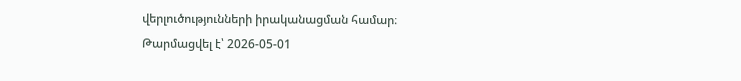վերլուծությունների իրականացման համար։
Թարմացվել է՝ 2026-05-01